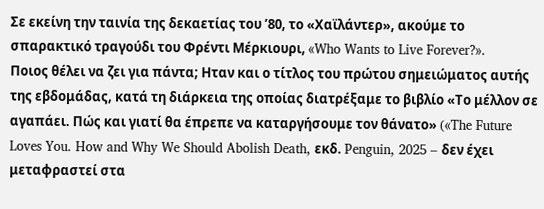Σε εκείνη την ταινία της δεκαετίας του ’80, το «Χαϊλάντερ», ακούμε το σπαρακτικό τραγούδι του Φρέντι Μέρκιουρι, «Who Wants to Live Forever?».
Ποιος θέλει να ζει για πάντα; Ηταν και ο τίτλος του πρώτου σημειώματος αυτής της εβδομάδας, κατά τη διάρκεια της οποίας διατρέξαμε το βιβλίο «Το μέλλον σε αγαπάει. Πώς και γιατί θα έπρεπε να καταργήσουμε τον θάνατο» («The Future Loves You. How and Why We Should Abolish Death, εκδ. Penguin, 2025 – δεν έχει μεταφραστεί στα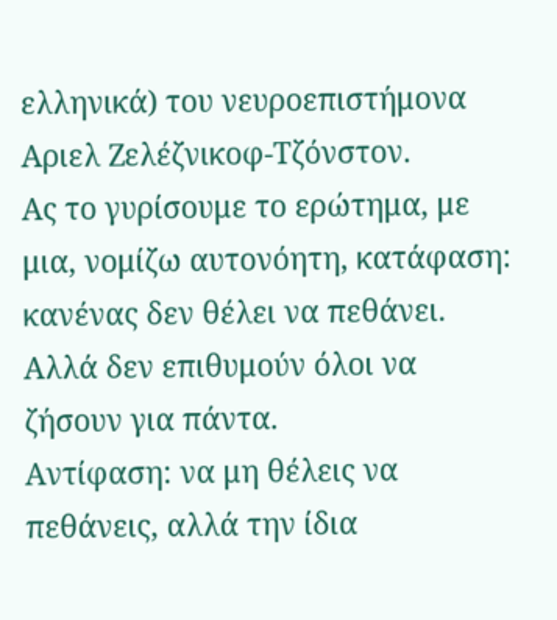ελληνικά) του νευροεπιστήμονα Αριελ Ζελέζνικοφ-Τζόνστον.
Ας το γυρίσουμε το ερώτημα, με μια, νομίζω αυτονόητη, κατάφαση: κανένας δεν θέλει να πεθάνει. Αλλά δεν επιθυμούν όλοι να ζήσουν για πάντα.
Αντίφαση: να μη θέλεις να πεθάνεις, αλλά την ίδια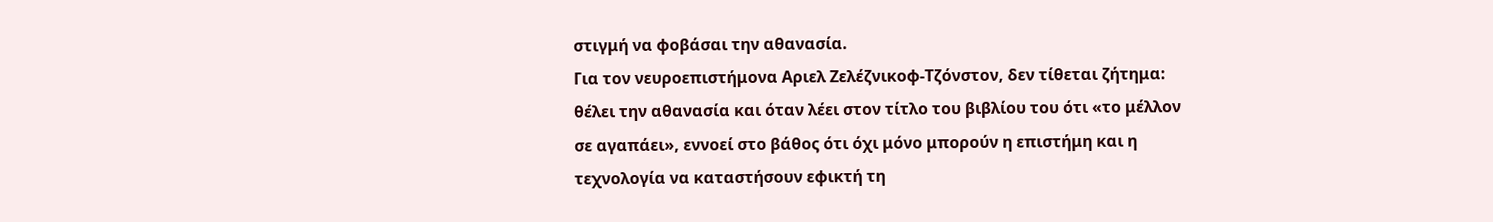στιγμή να φοβάσαι την αθανασία.
Για τον νευροεπιστήμονα Αριελ Ζελέζνικοφ-Τζόνστον, δεν τίθεται ζήτημα: θέλει την αθανασία και όταν λέει στον τίτλο του βιβλίου του ότι «το μέλλον σε αγαπάει», εννοεί στο βάθος ότι όχι μόνο μπορούν η επιστήμη και η τεχνολογία να καταστήσουν εφικτή τη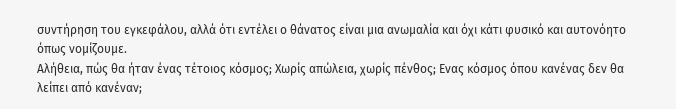συντήρηση του εγκεφάλου, αλλά ότι εντέλει ο θάνατος είναι μια ανωμαλία και όχι κάτι φυσικό και αυτονόητο όπως νομίζουμε.
Αλήθεια, πώς θα ήταν ένας τέτοιος κόσμος; Χωρίς απώλεια, χωρίς πένθος; Ενας κόσμος όπου κανένας δεν θα λείπει από κανέναν;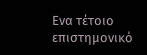Ενα τέτοιο επιστημονικό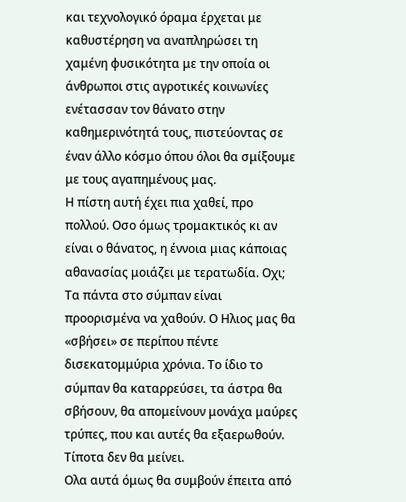και τεχνολογικό όραμα έρχεται με καθυστέρηση να αναπληρώσει τη χαμένη φυσικότητα με την οποία οι άνθρωποι στις αγροτικές κοινωνίες ενέτασσαν τον θάνατο στην καθημερινότητά τους, πιστεύοντας σε έναν άλλο κόσμο όπου όλοι θα σμίξουμε με τους αγαπημένους μας.
Η πίστη αυτή έχει πια χαθεί, προ πολλού. Οσο όμως τρομακτικός κι αν είναι ο θάνατος, η έννοια μιας κάποιας αθανασίας μοιάζει με τερατωδία. Οχι;
Τα πάντα στο σύμπαν είναι προορισμένα να χαθούν. Ο Ηλιος μας θα «σβήσει» σε περίπου πέντε δισεκατομμύρια χρόνια. Το ίδιο το σύμπαν θα καταρρεύσει, τα άστρα θα σβήσουν, θα απομείνουν μονάχα μαύρες τρύπες, που και αυτές θα εξαερωθούν. Τίποτα δεν θα μείνει.
Ολα αυτά όμως θα συμβούν έπειτα από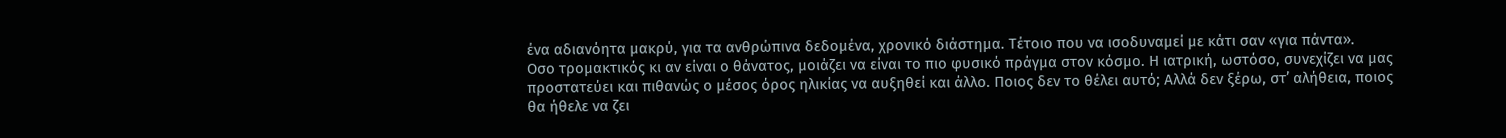ένα αδιανόητα μακρύ, για τα ανθρώπινα δεδομένα, χρονικό διάστημα. Τέτοιο που να ισοδυναμεί με κάτι σαν «για πάντα».
Οσο τρομακτικός κι αν είναι ο θάνατος, μοιάζει να είναι το πιο φυσικό πράγμα στον κόσμο. Η ιατρική, ωστόσο, συνεχίζει να μας προστατεύει και πιθανώς ο μέσος όρος ηλικίας να αυξηθεί και άλλο. Ποιος δεν το θέλει αυτό; Αλλά δεν ξέρω, στ’ αλήθεια, ποιος θα ήθελε να ζει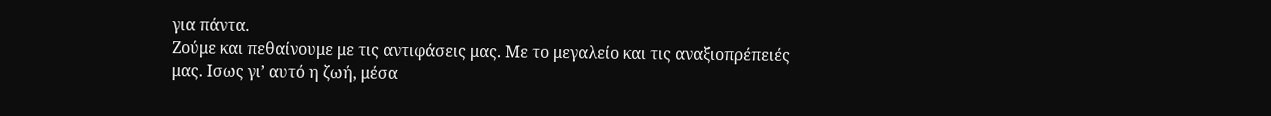για πάντα.
Ζούμε και πεθαίνουμε με τις αντιφάσεις μας. Με το μεγαλείο και τις αναξιοπρέπειές μας. Ισως γι’ αυτό η ζωή, μέσα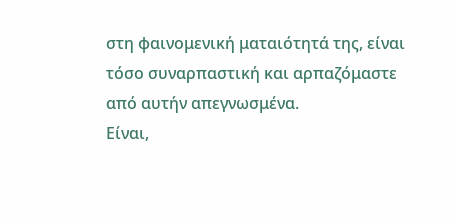στη φαινομενική ματαιότητά της, είναι τόσο συναρπαστική και αρπαζόμαστε από αυτήν απεγνωσμένα.
Είναι,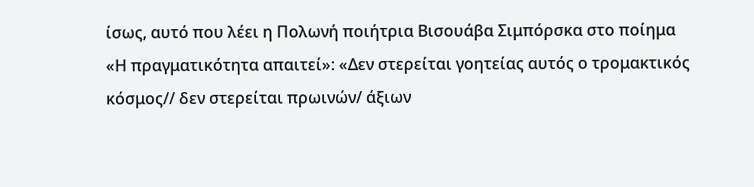ίσως, αυτό που λέει η Πολωνή ποιήτρια Βισουάβα Σιμπόρσκα στο ποίημα «Η πραγματικότητα απαιτεί»: «Δεν στερείται γοητείας αυτός ο τρομακτικός κόσμος// δεν στερείται πρωινών/ άξιων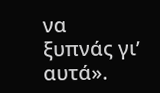να ξυπνάς γι’ αυτά».